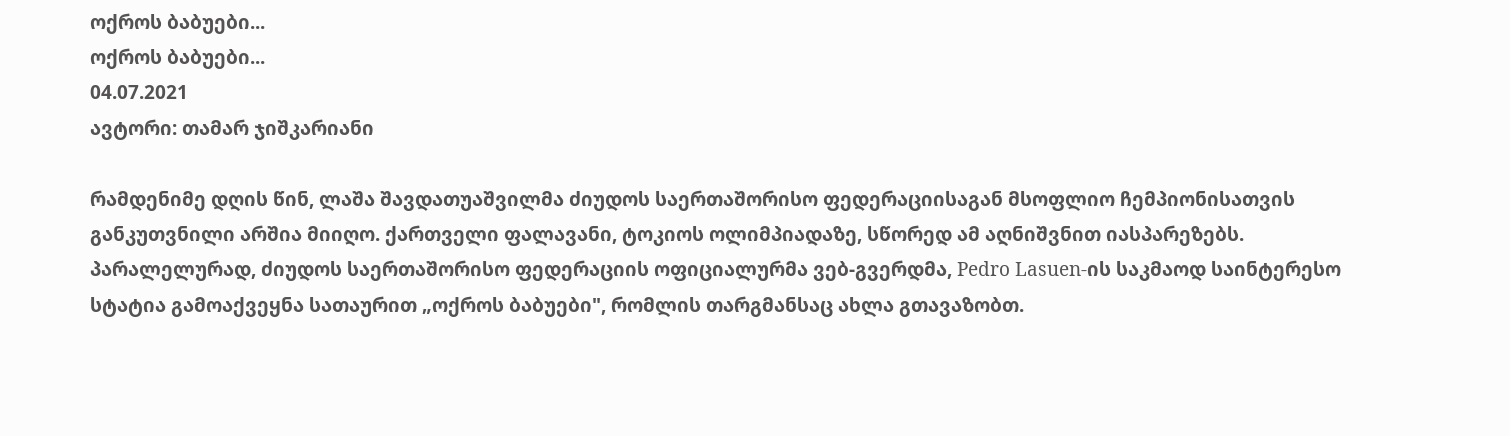ოქროს ბაბუები...
ოქროს ბაბუები...
04.07.2021
ავტორი: თამარ ჯიშკარიანი

რამდენიმე დღის წინ, ლაშა შავდათუაშვილმა ძიუდოს საერთაშორისო ფედერაციისაგან მსოფლიო ჩემპიონისათვის განკუთვნილი არშია მიიღო. ქართველი ფალავანი, ტოკიოს ოლიმპიადაზე, სწორედ ამ აღნიშვნით იასპარეზებს. პარალელურად, ძიუდოს საერთაშორისო ფედერაციის ოფიციალურმა ვებ-გვერდმა, Pedro Lasuen-ის საკმაოდ საინტერესო სტატია გამოაქვეყნა სათაურით „ოქროს ბაბუები", რომლის თარგმანსაც ახლა გთავაზობთ.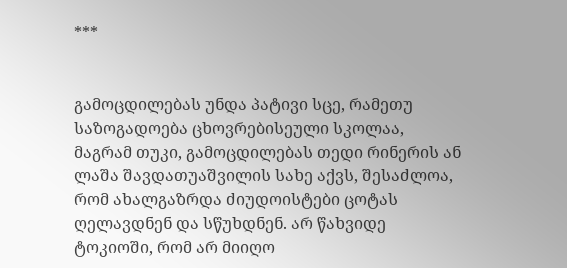***


გამოცდილებას უნდა პატივი სცე, რამეთუ საზოგადოება ცხოვრებისეული სკოლაა, მაგრამ თუკი, გამოცდილებას თედი რინერის ან ლაშა შავდათუაშვილის სახე აქვს, შესაძლოა, რომ ახალგაზრდა ძიუდოისტები ცოტას  ღელავდნენ და სწუხდნენ. არ წახვიდე ტოკიოში, რომ არ მიიღო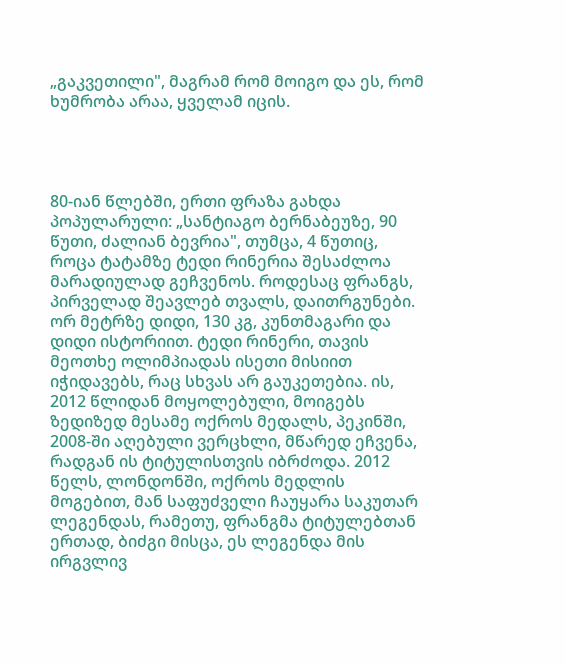„გაკვეთილი", მაგრამ რომ მოიგო და ეს, რომ ხუმრობა არაა, ყველამ იცის.




80-იან წლებში, ერთი ფრაზა გახდა პოპულარული: „სანტიაგო ბერნაბეუზე, 90 წუთი, ძალიან ბევრია", თუმცა, 4 წუთიც, როცა ტატამზე ტედი რინერია შესაძლოა მარადიულად გეჩვენოს. როდესაც ფრანგს, პირველად შეავლებ თვალს, დაითრგუნები. ორ მეტრზე დიდი, 130 კგ, კუნთმაგარი და დიდი ისტორიით. ტედი რინერი, თავის მეოთხე ოლიმპიადას ისეთი მისიით იჭიდავებს, რაც სხვას არ გაუკეთებია. ის, 2012 წლიდან მოყოლებული, მოიგებს ზედიზედ მესამე ოქროს მედალს, პეკინში, 2008-ში აღებული ვერცხლი, მწარედ ეჩვენა, რადგან ის ტიტულისთვის იბრძოდა. 2012 წელს, ლონდონში, ოქროს მედლის მოგებით, მან საფუძველი ჩაუყარა საკუთარ ლეგენდას, რამეთუ, ფრანგმა ტიტულებთან ერთად, ბიძგი მისცა, ეს ლეგენდა მის ირგვლივ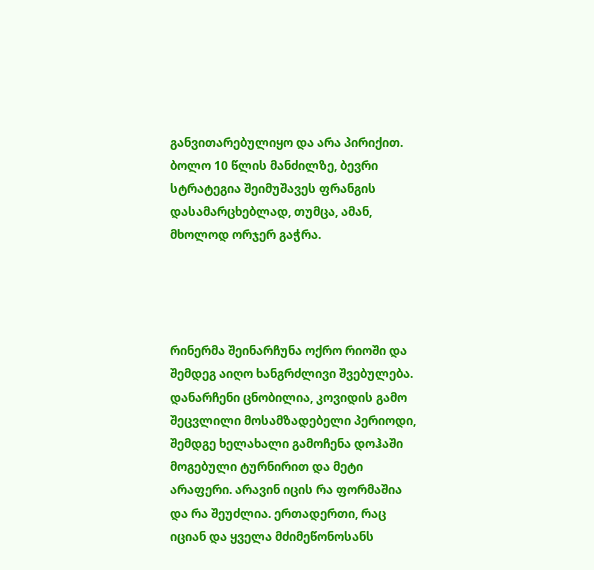განვითარებულიყო და არა პირიქით. ბოლო 10 წლის მანძილზე, ბევრი სტრატეგია შეიმუშავეს ფრანგის დასამარცხებლად, თუმცა, ამან, მხოლოდ ორჯერ გაჭრა.




რინერმა შეინარჩუნა ოქრო რიოში და შემდეგ აიღო ხანგრძლივი შვებულება. დანარჩენი ცნობილია, კოვიდის გამო შეცვლილი მოსამზადებელი პერიოდი, შემდგე ხელახალი გამოჩენა დოჰაში მოგებული ტურნირით და მეტი არაფერი. არავინ იცის რა ფორმაშია და რა შეუძლია. ერთადერთი, რაც იციან და ყველა მძიმეწონოსანს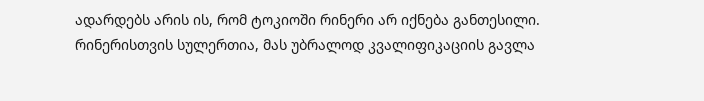ადარდებს არის ის, რომ ტოკიოში რინერი არ იქნება განთესილი. რინერისთვის სულერთია, მას უბრალოდ კვალიფიკაციის გავლა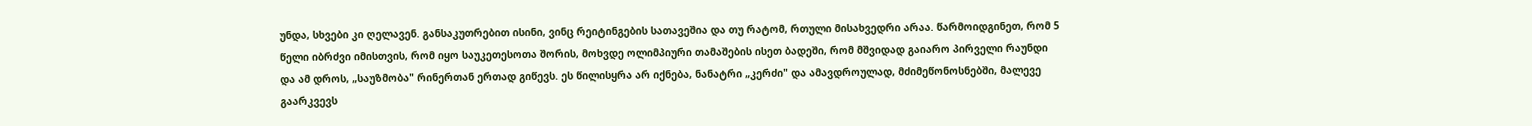უნდა, სხვები კი ღელავენ. განსაკუთრებით ისინი, ვინც რეიტინგების სათავეშია და თუ რატომ, რთული მისახვედრი არაა. წარმოიდგინეთ, რომ 5 წელი იბრძვი იმისთვის, რომ იყო საუკეთესოთა შორის, მოხვდე ოლიმპიური თამაშების ისეთ ბადეში, რომ მშვიდად გაიარო პირველი რაუნდი და ამ დროს, „საუზმობა" რინერთან ერთად გიწევს. ეს წილისყრა არ იქნება, ნანატრი „კერძი" და ამავდროულად, მძიმეწონოსნებში, მალევე გაარკვევს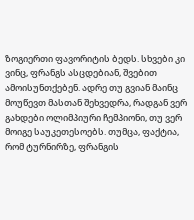ზოგიერთი ფავორიტის ბედს. სხვები კი ვინც, ფრანგს ასცდებიან, შვებით ამოისუნთქებენ. ადრე თუ გვიან მაინც მოუწევთ მასთან შეხვედრა, რადგან ვერ გახდები ოლიმპიური ჩემპიონი, თუ ვერ მოიგე საუკეთესოებს. თუმცა, ფაქტია, რომ ტურნირზე, ფრანგის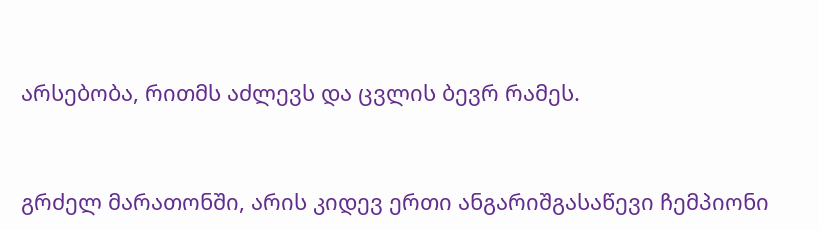არსებობა, რითმს აძლევს და ცვლის ბევრ რამეს.



გრძელ მარათონში, არის კიდევ ერთი ანგარიშგასაწევი ჩემპიონი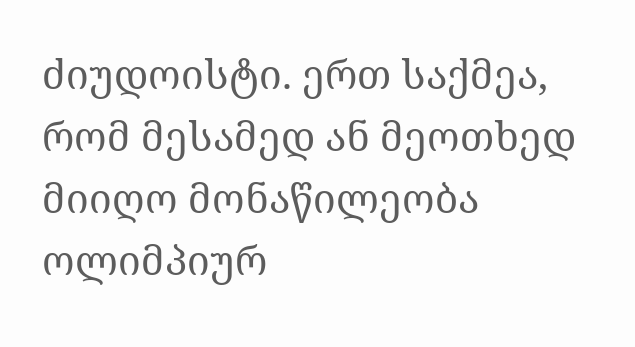ძიუდოისტი. ერთ საქმეა, რომ მესამედ ან მეოთხედ მიიღო მონაწილეობა ოლიმპიურ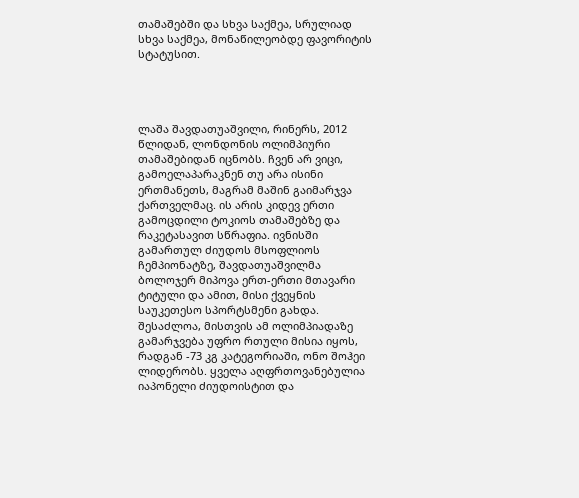თამაშებში და სხვა საქმეა, სრულიად სხვა საქმეა, მონაწილეობდე ფავორიტის სტატუსით.




ლაშა შავდათუაშვილი, რინერს, 2012 წლიდან, ლონდონის ოლიმპიური თამაშებიდან იცნობს. ჩვენ არ ვიცი, გამოელაპარაკნენ თუ არა ისინი ერთმანეთს, მაგრამ მაშინ გაიმარჯვა ქართველმაც. ის არის კიდევ ერთი გამოცდილი ტოკიოს თამაშებზე და რაკეტასავით სწრაფია. ივნისში გამართულ ძიუდოს მსოფლიოს ჩემპიონატზე, შავდათუაშვილმა ბოლოჯერ მიპოვა ერთ-ერთი მთავარი ტიტული და ამით, მისი ქვეყნის საუკეთესო სპორტსმენი გახდა. შესაძლოა, მისთვის ამ ოლიმპიადაზე გამარჯვება უფრო რთული მისია იყოს, რადგან -73 კგ კატეგორიაში, ონო შოჰეი ლიდერობს. ყველა აღფრთოვანებულია იაპონელი ძიუდოისტით და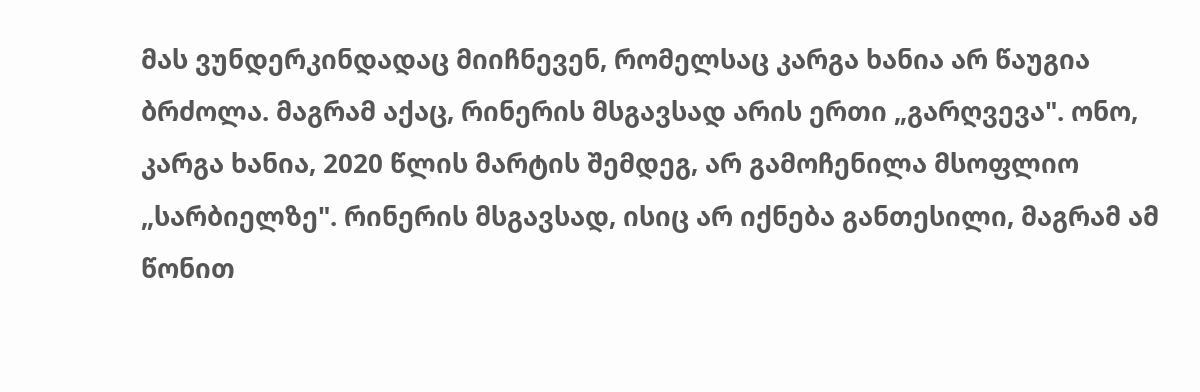მას ვუნდერკინდადაც მიიჩნევენ, რომელსაც კარგა ხანია არ წაუგია ბრძოლა. მაგრამ აქაც, რინერის მსგავსად არის ერთი „გარღვევა". ონო, კარგა ხანია, 2020 წლის მარტის შემდეგ, არ გამოჩენილა მსოფლიო „სარბიელზე". რინერის მსგავსად, ისიც არ იქნება განთესილი, მაგრამ ამ წონით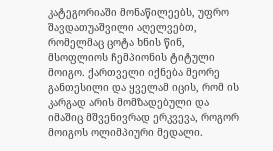კატეგორიაში მონაწილეებს, უფრო შავდათუაშვილი აღელვებთ, რომელმაც ცოტა ხნის წინ, მსოფლიოს ჩემპიონის ტიტული მოიგო. ქართველი იქნება მეორე განთესილი და ყველამ იცის, რომ ის კარგად არის მომზადებული და იმაშიც მშვენივრად ერკვევა, როგორ მოიგოს ოლიმპიური მედალი.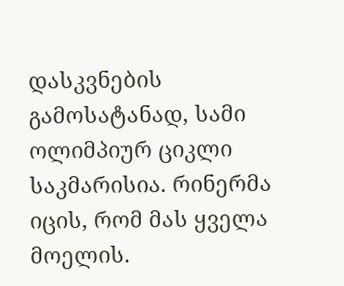დასკვნების გამოსატანად, სამი ოლიმპიურ ციკლი საკმარისია. რინერმა იცის, რომ მას ყველა მოელის.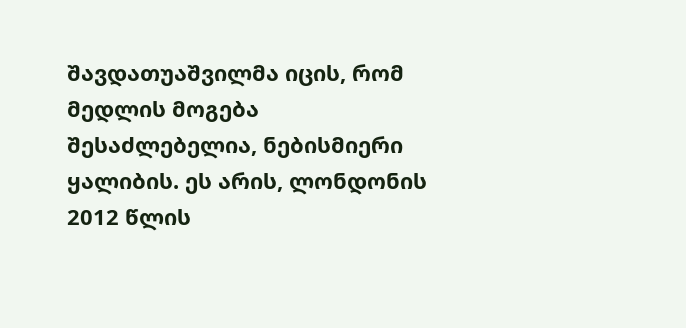შავდათუაშვილმა იცის, რომ მედლის მოგება შესაძლებელია, ნებისმიერი ყალიბის. ეს არის, ლონდონის 2012 წლის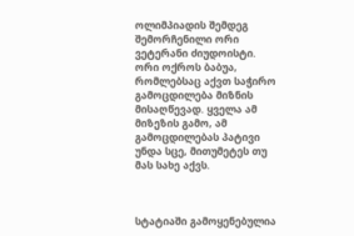ოლიმპიადის შემდეგ შემორჩენილი ორი ვეტერანი ძიუდოისტი. ორი ოქროს ბაბუა, რომლებსაც აქვთ საჭირო გამოცდილება მიზნის მისაღწევად. ყველა ამ მიზეზის გამო, ამ გამოცდილებას პატივი უნდა სცე, მითუმეტეს თუ მას სახე აქვს.



სტატიაში გამოყენებულია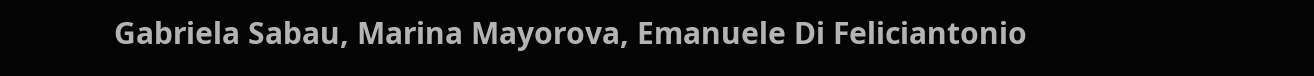Gabriela Sabau, Marina Mayorova, Emanuele Di Feliciantonio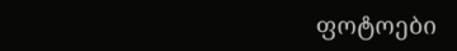ფოტოები